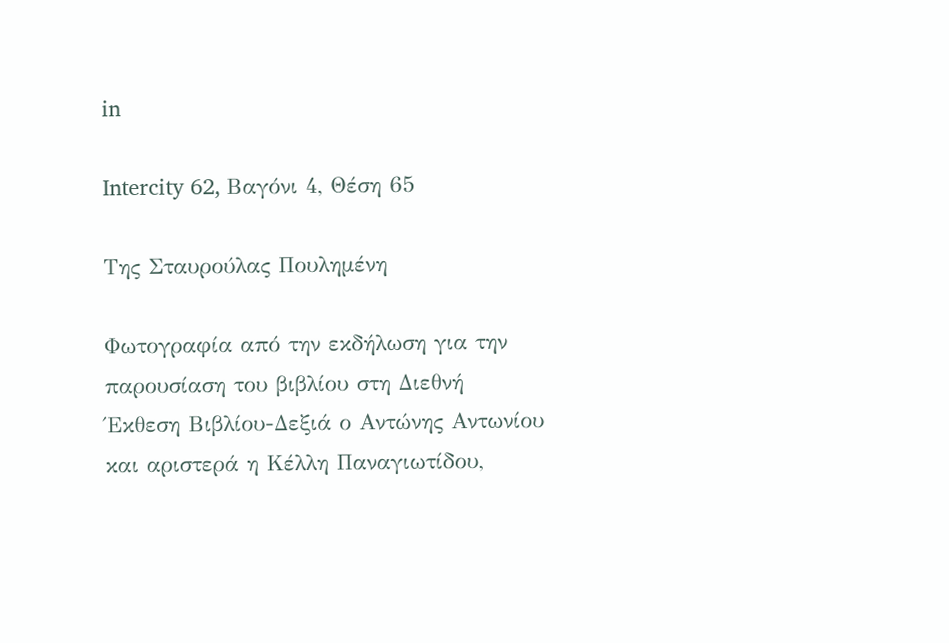in

Intercity 62, Βαγόνι 4, Θέση 65

Της Σταυρούλας Πουλημένη

Φωτογραφία από την εκδήλωση για την παρουσίαση του βιβλίου στη Διεθνή Έκθεση Βιβλίου-Δεξιά ο Αντώνης Αντωνίου και αριστερά η Κέλλη Παναγιωτίδου,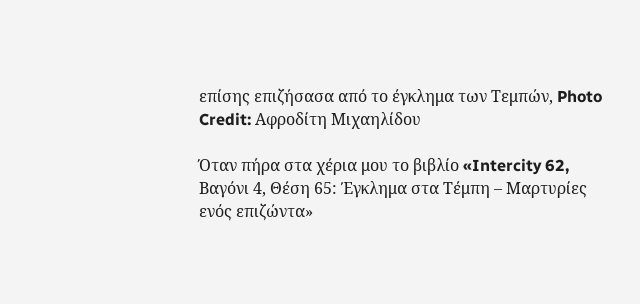επίσης επιζήσασα από το έγκλημα των Τεμπών, Photo Credit: Αφροδίτη Μιχαηλίδου

Όταν πήρα στα χέρια μου το βιβλίο «Intercity 62, Βαγόνι 4, Θέση 65: Έγκλημα στα Τέμπη – Μαρτυρίες ενός επιζώντα»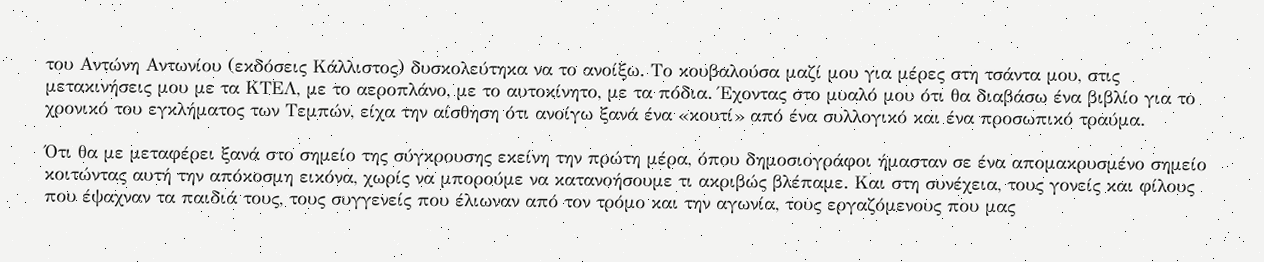του Αντώνη Αντωνίου (εκδόσεις Κάλλιστος) δυσκολεύτηκα να το ανοίξω. Το κουβαλούσα μαζί μου για μέρες στη τσάντα μου, στις μετακινήσεις μου με τα ΚΤΕΛ, με το αεροπλάνο, με το αυτοκίνητο, με τα πόδια. Έχοντας στο μυαλό μου ότι θα διαβάσω ένα βιβλίο για το χρονικό του εγκλήματος των Τεμπών, είχα την αίσθηση ότι ανοίγω ξανά ένα «κουτί» από ένα συλλογικό και ένα προσωπικό τραύμα.

Ότι θα με μεταφέρει ξανά στο σημείο της σύγκρουσης εκείνη την πρώτη μέρα, όπου δημοσιογράφοι ήμασταν σε ένα απομακρυσμένο σημείο κοιτώντας αυτή την απόκοσμη εικόνα, χωρίς να μπορούμε να κατανοήσουμε τι ακριβώς βλέπαμε. Και στη συνέχεια, τους γονείς και φίλους που έψαχναν τα παιδιά τους, τους συγγενείς που έλιωναν από τον τρόμο και την αγωνία, τους εργαζόμενους που μας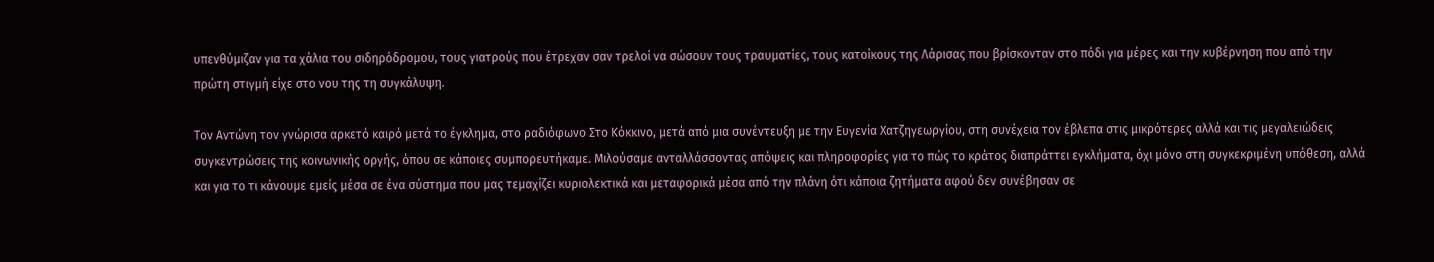υπενθύμιζαν για τα χάλια του σιδηρόδρομου, τους γιατρούς που έτρεχαν σαν τρελοί να σώσουν τους τραυματίες, τους κατοίκους της Λάρισας που βρίσκονταν στο πόδι για μέρες και την κυβέρνηση που από την πρώτη στιγμή είχε στο νου της τη συγκάλυψη.

Τον Αντώνη τον γνώρισα αρκετό καιρό μετά το έγκλημα, στο ραδιόφωνο Στο Κόκκινο, μετά από μια συνέντευξη με την Ευγενία Χατζηγεωργίου, στη συνέχεια τον έβλεπα στις μικρότερες αλλά και τις μεγαλειώδεις συγκεντρώσεις της κοινωνικής οργής, όπου σε κάποιες συμπορευτήκαμε. Μιλούσαμε ανταλλάσσοντας απόψεις και πληροφορίες για το πώς το κράτος διαπράττει εγκλήματα, όχι μόνο στη συγκεκριμένη υπόθεση, αλλά και για το τι κάνουμε εμείς μέσα σε ένα σύστημα που μας τεμαχίζει κυριολεκτικά και μεταφορικά μέσα από την πλάνη ότι κάποια ζητήματα αφού δεν συνέβησαν σε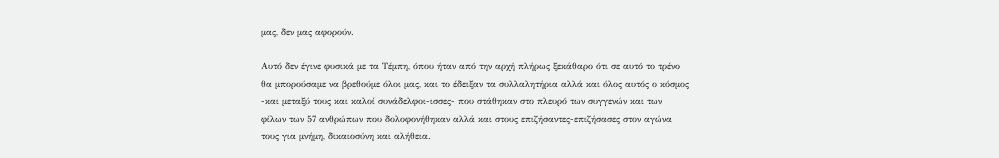μας, δεν μας αφορούν.

Αυτό δεν έγινε φυσικά με τα Τέμπη, όπου ήταν από την αρχή πλήρως ξεκάθαρο ότι σε αυτό το τρένο θα μπορούσαμε να βρεθούμε όλοι μας, και το έδειξαν τα συλλαλητήρια αλλά και όλος αυτός ο κόσμος -και μεταξύ τους και καλοί συνάδελφοι-ισσες- που στάθηκαν στο πλευρό των συγγενών και των φίλων των 57 ανθρώπων που δολοφονήθηκαν αλλά και στους επιζήσαντες-επιζήσασες στον αγώνα τους για μνήμη, δικαιοσύνη και αλήθεια.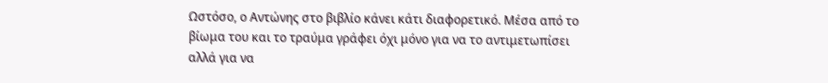Ωστόσο, ο Αντώνης στο βιβλίο κάνει κάτι διαφορετικό. Μέσα από το βίωμα του και το τραύμα γράφει όχι μόνο για να το αντιμετωπίσει αλλά για να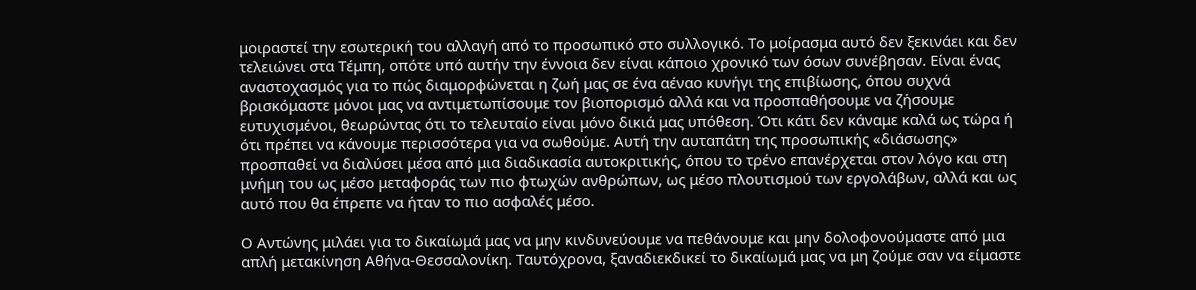μοιραστεί την εσωτερική του αλλαγή από το προσωπικό στο συλλογικό. Το μοίρασμα αυτό δεν ξεκινάει και δεν τελειώνει στα Τέμπη, οπότε υπό αυτήν την έννοια δεν είναι κάποιο χρονικό των όσων συνέβησαν. Είναι ένας αναστοχασμός για το πώς διαμορφώνεται η ζωή μας σε ένα αέναο κυνήγι της επιβίωσης, όπου συχνά βρισκόμαστε μόνοι μας να αντιμετωπίσουμε τον βιοπορισμό αλλά και να προσπαθήσουμε να ζήσουμε ευτυχισμένοι, θεωρώντας ότι το τελευταίο είναι μόνο δικιά μας υπόθεση. Ότι κάτι δεν κάναμε καλά ως τώρα ή ότι πρέπει να κάνουμε περισσότερα για να σωθούμε. Αυτή την αυταπάτη της προσωπικής «διάσωσης» προσπαθεί να διαλύσει μέσα από μια διαδικασία αυτοκριτικής, όπου το τρένο επανέρχεται στον λόγο και στη μνήμη του ως μέσο μεταφοράς των πιο φτωχών ανθρώπων, ως μέσο πλουτισμού των εργολάβων, αλλά και ως αυτό που θα έπρεπε να ήταν το πιο ασφαλές μέσο.

Ο Αντώνης μιλάει για το δικαίωμά μας να μην κινδυνεύουμε να πεθάνουμε και μην δολοφονούμαστε από μια απλή μετακίνηση Αθήνα-Θεσσαλονίκη. Ταυτόχρονα, ξαναδιεκδικεί το δικαίωμά μας να μη ζούμε σαν να είμαστε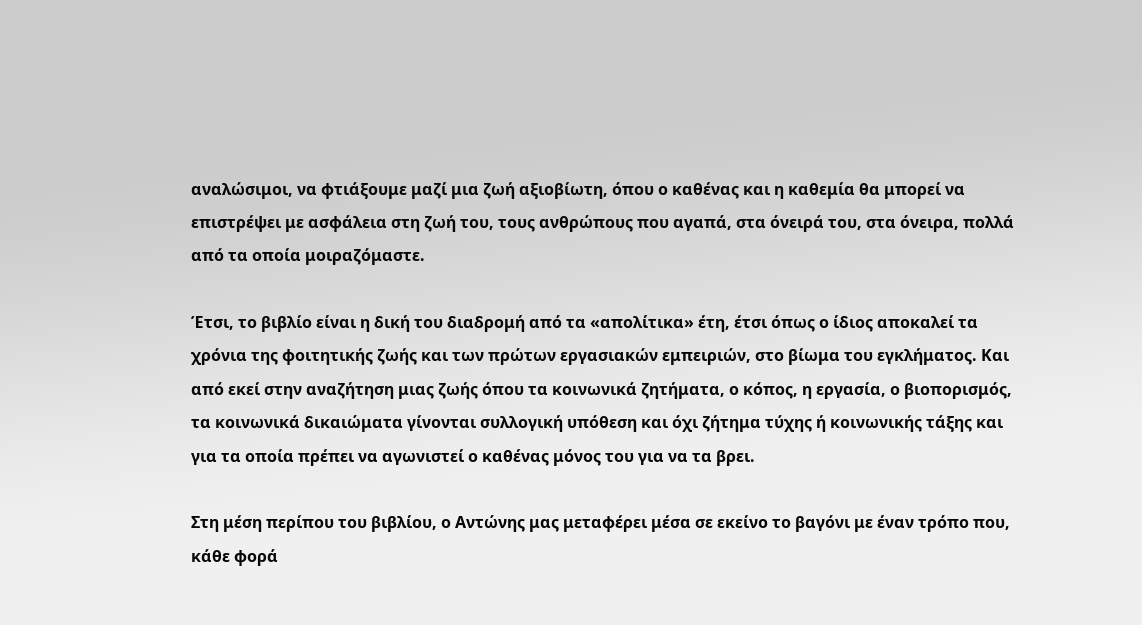αναλώσιμοι, να φτιάξουμε μαζί μια ζωή αξιοβίωτη, όπου ο καθένας και η καθεμία θα μπορεί να επιστρέψει με ασφάλεια στη ζωή του, τους ανθρώπους που αγαπά, στα όνειρά του, στα όνειρα, πολλά από τα οποία μοιραζόμαστε.

Έτσι, το βιβλίο είναι η δική του διαδρομή από τα «απολίτικα» έτη, έτσι όπως ο ίδιος αποκαλεί τα χρόνια της φοιτητικής ζωής και των πρώτων εργασιακών εμπειριών, στο βίωμα του εγκλήματος. Και από εκεί στην αναζήτηση μιας ζωής όπου τα κοινωνικά ζητήματα, ο κόπος, η εργασία, ο βιοπορισμός, τα κοινωνικά δικαιώματα γίνονται συλλογική υπόθεση και όχι ζήτημα τύχης ή κοινωνικής τάξης και για τα οποία πρέπει να αγωνιστεί ο καθένας μόνος του για να τα βρει.

Στη μέση περίπου του βιβλίου, ο Αντώνης μας μεταφέρει μέσα σε εκείνο το βαγόνι με έναν τρόπο που, κάθε φορά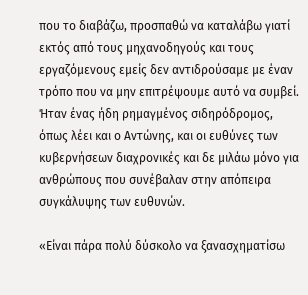που το διαβάζω, προσπαθώ να καταλάβω γιατί εκτός από τους μηχανοδηγούς και τους εργαζόμενους εμείς δεν αντιδρούσαμε με έναν τρόπο που να μην επιτρέψουμε αυτό να συμβεί. Ήταν ένας ήδη ρημαγμένος σιδηρόδρομος, όπως λέει και ο Αντώνης, και οι ευθύνες των κυβερνήσεων διαχρονικές και δε μιλάω μόνο για ανθρώπους που συνέβαλαν στην απόπειρα συγκάλυψης των ευθυνών.

«Είναι πάρα πολύ δύσκολο να ξανασχηματίσω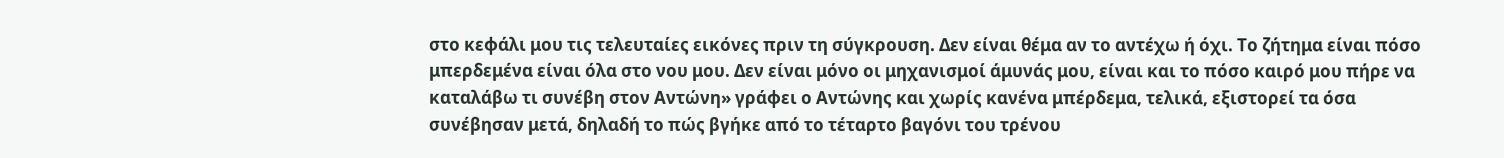στο κεφάλι μου τις τελευταίες εικόνες πριν τη σύγκρουση. Δεν είναι θέμα αν το αντέχω ή όχι. Το ζήτημα είναι πόσο μπερδεμένα είναι όλα στο νου μου. Δεν είναι μόνο οι μηχανισμοί άμυνάς μου, είναι και το πόσο καιρό μου πήρε να καταλάβω τι συνέβη στον Αντώνη» γράφει ο Αντώνης και χωρίς κανένα μπέρδεμα, τελικά, εξιστορεί τα όσα συνέβησαν μετά, δηλαδή το πώς βγήκε από το τέταρτο βαγόνι του τρένου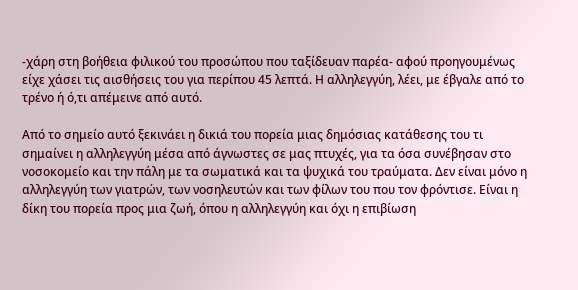-χάρη στη βοήθεια φιλικού του προσώπου που ταξίδευαν παρέα- αφού προηγουμένως είχε χάσει τις αισθήσεις του για περίπου 45 λεπτά. Η αλληλεγγύη, λέει, με έβγαλε από το τρένο ή ό,τι απέμεινε από αυτό.

Από το σημείο αυτό ξεκινάει η δικιά του πορεία μιας δημόσιας κατάθεσης του τι σημαίνει η αλληλεγγύη μέσα από άγνωστες σε μας πτυχές, για τα όσα συνέβησαν στο νοσοκομείο και την πάλη με τα σωματικά και τα ψυχικά του τραύματα. Δεν είναι μόνο η αλληλεγγύη των γιατρών, των νοσηλευτών και των φίλων του που τον φρόντισε. Είναι η δίκη του πορεία προς μια ζωή, όπου η αλληλεγγύη και όχι η επιβίωση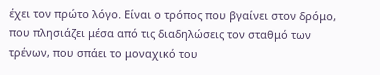έχει τον πρώτο λόγο. Είναι ο τρόπος που βγαίνει στον δρόμο, που πλησιάζει μέσα από τις διαδηλώσεις τον σταθμό των τρένων, που σπάει το μοναχικό του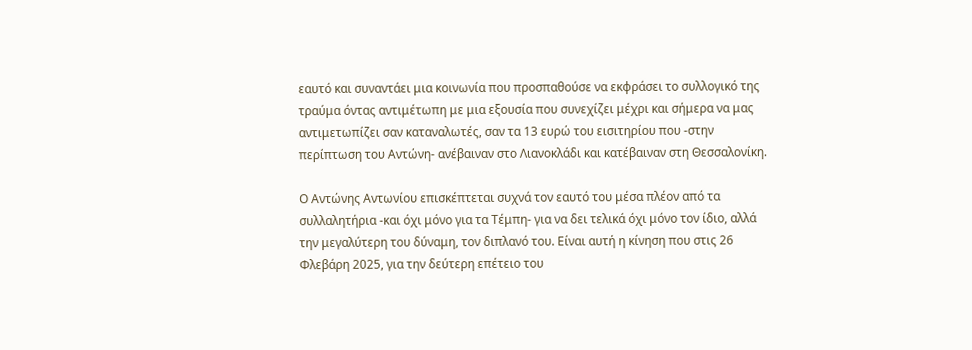εαυτό και συναντάει μια κοινωνία που προσπαθούσε να εκφράσει το συλλογικό της τραύμα όντας αντιμέτωπη με μια εξουσία που συνεχίζει μέχρι και σήμερα να μας αντιμετωπίζει σαν καταναλωτές, σαν τα 13 ευρώ του εισιτηρίου που -στην περίπτωση του Αντώνη- ανέβαιναν στο Λιανοκλάδι και κατέβαιναν στη Θεσσαλονίκη.

Ο Αντώνης Αντωνίου επισκέπτεται συχνά τον εαυτό του μέσα πλέον από τα συλλαλητήρια -και όχι μόνο για τα Τέμπη- για να δει τελικά όχι μόνο τον ίδιο, αλλά την μεγαλύτερη του δύναμη, τον διπλανό του. Είναι αυτή η κίνηση που στις 26 Φλεβάρη 2025, για την δεύτερη επέτειο του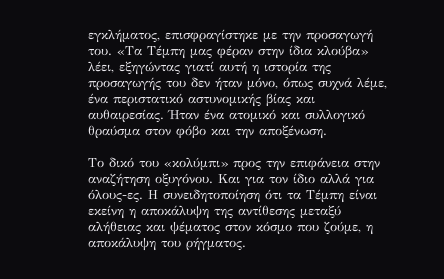εγκλήματος, επισφραγίστηκε με την προσαγωγή του. «Τα Τέμπη μας φέραν στην ίδια κλούβα» λέει, εξηγώντας γιατί αυτή η ιστορία της προσαγωγής του δεν ήταν μόνο, όπως συχνά λέμε, ένα περιστατικό αστυνομικής βίας και αυθαιρεσίας. Ήταν ένα ατομικό και συλλογικό θραύσμα στον φόβο και την αποξένωση.

Το δικό του «κολύμπι» προς την επιφάνεια στην αναζήτηση οξυγόνου. Και για τον ίδιο αλλά για όλους-ες. Η συνειδητοποίηση ότι τα Τέμπη είναι εκείνη η αποκάλυψη της αντίθεσης μεταξύ αλήθειας και ψέματος στον κόσμο που ζούμε, η αποκάλυψη του ρήγματος.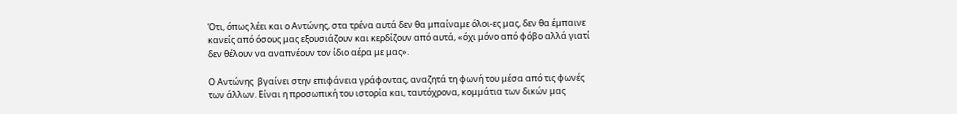Ότι, όπως λέει και ο Αντώνης, στα τρένα αυτά δεν θα μπαίναμε όλοι-ες μας, δεν θα έμπαινε κανείς από όσους μας εξουσιάζουν και κερδίζουν από αυτά, «όχι μόνο από φόβο αλλά γιατί δεν θέλουν να αναπνέουν τον ίδιο αέρα με μας».

Ο Αντώνης  βγαίνει στην επιφάνεια γράφοντας, αναζητά τη φωνή του μέσα από τις φωνές των άλλων. Είναι η προσωπική του ιστορία και, ταυτόχρονα, κομμάτια των δικών μας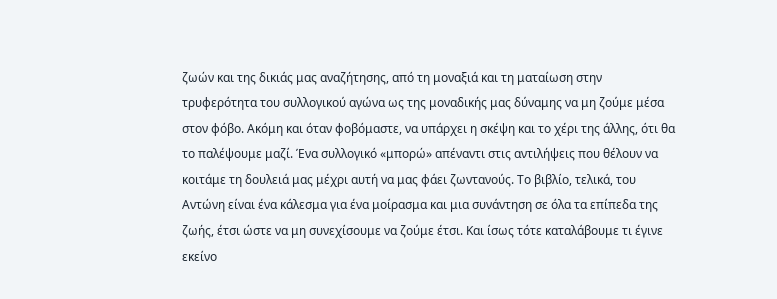ζωών και της δικιάς μας αναζήτησης, από τη μοναξιά και τη ματαίωση στην τρυφερότητα του συλλογικού αγώνα ως της μοναδικής μας δύναμης να μη ζούμε μέσα στον φόβο. Ακόμη και όταν φοβόμαστε, να υπάρχει η σκέψη και το χέρι της άλλης, ότι θα το παλέψουμε μαζί. Ένα συλλογικό «μπορώ» απέναντι στις αντιλήψεις που θέλουν να κοιτάμε τη δουλειά μας μέχρι αυτή να μας φάει ζωντανούς. Το βιβλίο, τελικά, του Αντώνη είναι ένα κάλεσμα για ένα μοίρασμα και μια συνάντηση σε όλα τα επίπεδα της ζωής, έτσι ώστε να μη συνεχίσουμε να ζούμε έτσι. Και ίσως τότε καταλάβουμε τι έγινε εκείνο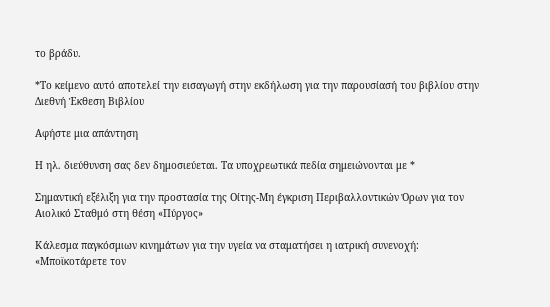το βράδυ.

*Το κείμενο αυτό αποτελεί την εισαγωγή στην εκδήλωση για την παρουσίασή του βιβλίου στην Διεθνή Έκθεση Βιβλίου

Αφήστε μια απάντηση

Η ηλ. διεύθυνση σας δεν δημοσιεύεται. Τα υποχρεωτικά πεδία σημειώνονται με *

Σημαντική εξέλιξη για την προστασία της Οίτης-Μη έγκριση Περιβαλλοντικών Όρων για τον Αιολικό Σταθμό στη θέση «Πύργος»

Κάλεσμα παγκόσμιων κινημάτων για την υγεία να σταματήσει η ιατρική συνενοχή: «Μποϊκοτάρετε τον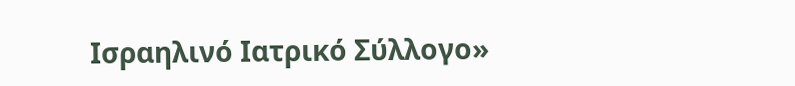Ισραηλινό Ιατρικό Σύλλογο»